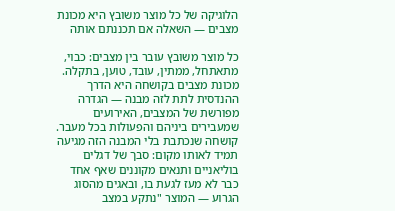הלוגיקה של כל מוצר משובץ היא מכונת מצבים — השאלה אם תכננתם אותה

כל מוצר משובץ עובר בין מצבים: כבוי, מתאתחל, ממתין, עובד, טוען, בתקלה. מכונת מצבים בקושחה היא הדרך ההנדסית לתת לזה מבנה — הגדרה מפורשת של המצבים, האירועים שמעבירים ביניהם והפעולות בכל מעבר. קושחה שנכתבת בלי המבנה הזה מגיעה תמיד לאותו מקום: סבך של דגלים בוליאניים ותנאים מקוננים שאף אחד כבר לא מעז לגעת בו, ובאגים מהסוג הגרוע — המוצר "נתקע במצב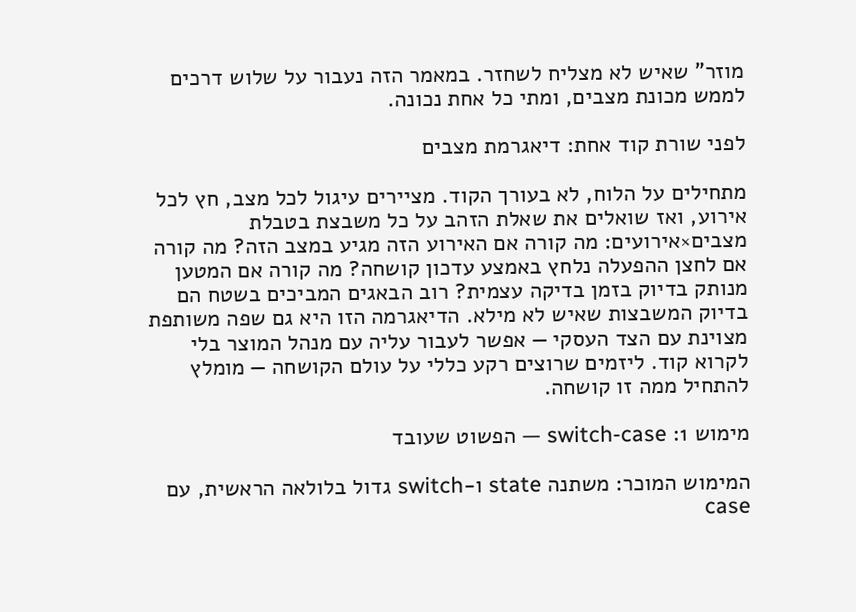מוזר" שאיש לא מצליח לשחזר. במאמר הזה נעבור על שלוש דרכים לממש מכונת מצבים, ומתי כל אחת נכונה.

לפני שורת קוד אחת: דיאגרמת מצבים

מתחילים על הלוח, לא בעורך הקוד. מציירים עיגול לכל מצב, חץ לכל אירוע, ואז שואלים את שאלת הזהב על כל משבצת בטבלת מצבים×אירועים: מה קורה אם האירוע הזה מגיע במצב הזה? מה קורה אם לחצן ההפעלה נלחץ באמצע עדכון קושחה? מה קורה אם המטען מנותק בדיוק בזמן בדיקה עצמית? רוב הבאגים המביכים בשטח הם בדיוק המשבצות שאיש לא מילא. הדיאגרמה הזו היא גם שפה משותפת מצוינת עם הצד העסקי — אפשר לעבור עליה עם מנהל המוצר בלי לקרוא קוד. ליזמים שרוצים רקע כללי על עולם הקושחה — מומלץ להתחיל ממה זו קושחה.

מימוש 1: switch-case — הפשוט שעובד

המימוש המוכר: משתנה state ו-switch גדול בלולאה הראשית, עם case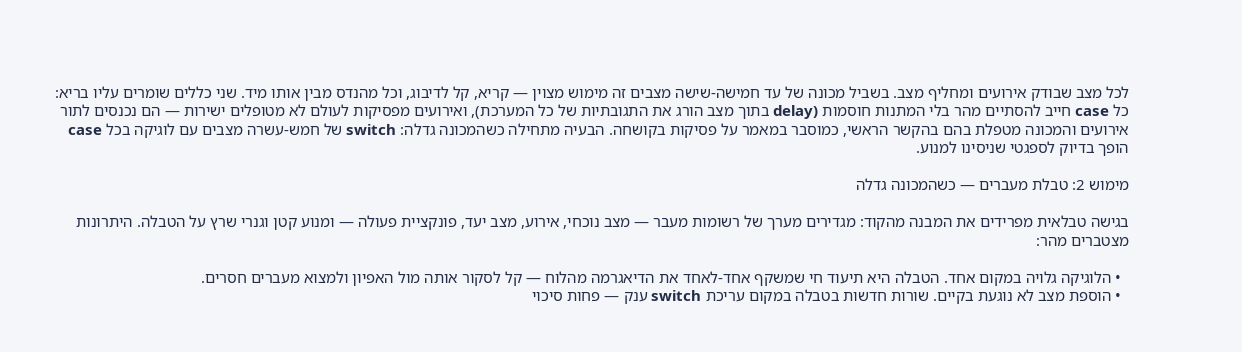לכל מצב שבודק אירועים ומחליף מצב. בשביל מכונה של עד חמישה-שישה מצבים זה מימוש מצוין — קריא, קל לדיבוג, וכל מהנדס מבין אותו מיד. שני כללים שומרים עליו בריא: כל case חייב להסתיים מהר בלי המתנות חוסמות (delay בתוך מצב הורג את התגובתיות של כל המערכת), ואירועים מפסיקות לעולם לא מטופלים ישירות — הם נכנסים לתור אירועים והמכונה מטפלת בהם בהקשר הראשי, כמוסבר במאמר על פסיקות בקושחה. הבעיה מתחילה כשהמכונה גדלה: switch של חמש-עשרה מצבים עם לוגיקה בכל case הופך בדיוק לספגטי שניסינו למנוע.

מימוש 2: טבלת מעברים — כשהמכונה גדלה

בגישה טבלאית מפרידים את המבנה מהקוד: מגדירים מערך של רשומות מעבר — מצב נוכחי, אירוע, מצב יעד, פונקציית פעולה — ומנוע קטן וגנרי שרץ על הטבלה. היתרונות מצטברים מהר:

  • הלוגיקה גלויה במקום אחד. הטבלה היא תיעוד חי שמשקף אחד-לאחד את הדיאגרמה מהלוח — קל לסקור אותה מול האפיון ולמצוא מעברים חסרים.
  • הוספת מצב לא נוגעת בקיים. שורות חדשות בטבלה במקום עריכת switch ענק — פחות סיכוי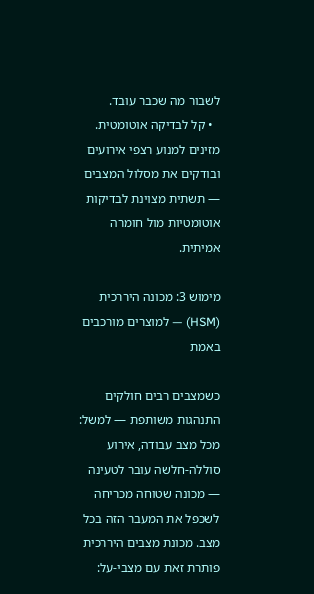לשבור מה שכבר עובד.
  • קל לבדיקה אוטומטית. מזינים למנוע רצפי אירועים ובודקים את מסלול המצבים — תשתית מצוינת לבדיקות אוטומטיות מול חומרה אמיתית.

מימוש 3: מכונה היררכית (HSM) — למוצרים מורכבים באמת

כשמצבים רבים חולקים התנהגות משותפת — למשל: מכל מצב עבודה, אירוע סוללה-חלשה עובר לטעינה — מכונה שטוחה מכריחה לשכפל את המעבר הזה בכל מצב. מכונת מצבים היררכית פותרת זאת עם מצבי-על: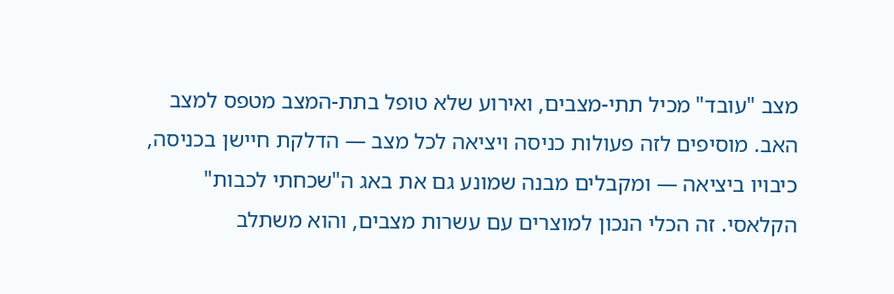מצב "עובד" מכיל תתי-מצבים, ואירוע שלא טופל בתת-המצב מטפס למצב האב. מוסיפים לזה פעולות כניסה ויציאה לכל מצב — הדלקת חיישן בכניסה, כיבויו ביציאה — ומקבלים מבנה שמונע גם את באג ה"שכחתי לכבות" הקלאסי. זה הכלי הנכון למוצרים עם עשרות מצבים, והוא משתלב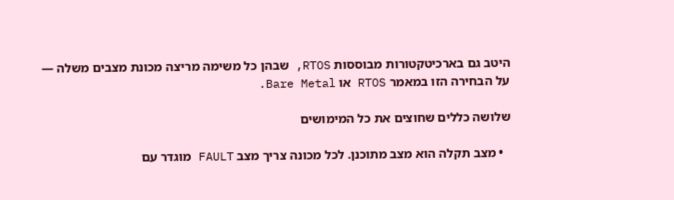היטב גם בארכיטקטורות מבוססות RTOS, שבהן כל משימה מריצה מכונת מצבים משלה — על הבחירה הזו במאמר RTOS או Bare Metal.

שלושה כללים שחוצים את כל המימושים

  • מצב תקלה הוא מצב מתוכנן. לכל מכונה צריך מצב FAULT מוגדר עם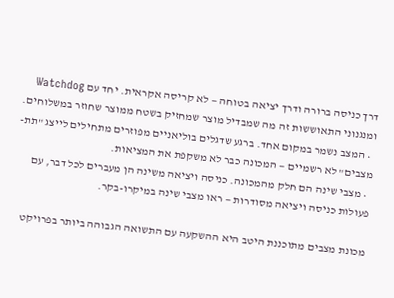דרך כניסה ברורה ודרך יציאה בטוחה — לא קריסה אקראית. יחד עם Watchdog ומנגנוני התאוששות זה מה שמבדיל מוצר שמחזיק בשטח ממוצר שחוזר במשלוחים.
  • המצב נשמר במקום אחד. ברגע שדגלים בוליאניים מפוזרים מתחילים לייצג "תת-מצבים" לא רשמיים — המכונה כבר לא משקפת את המציאות.
  • מצבי שינה הם חלק מהמכונה. כניסה ויציאה משינה הן מעברים לכל דבר, עם פעולות כניסה ויציאה מסודרות — ראו מצבי שינה במיקרו-בקר.

מכונת מצבים מתוכננת היטב היא ההשקעה עם התשואה הגבוהה ביותר בפרויקט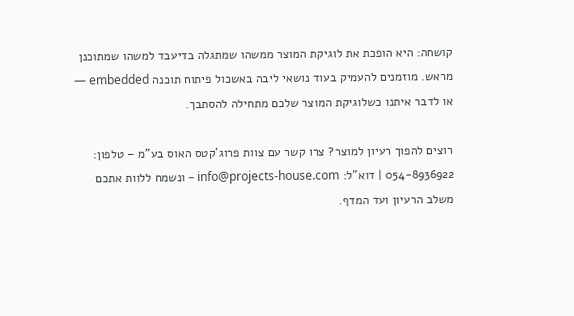קושחה: היא הופכת את לוגיקת המוצר ממשהו שמתגלה בדיעבד למשהו שמתוכנן מראש. מוזמנים להעמיק בעוד נושאי ליבה באשכול פיתוח תוכנה embedded — או לדבר איתנו כשלוגיקת המוצר שלכם מתחילה להסתבך.

רוצים להפוך רעיון למוצר? צרו קשר עם צוות פרוג'קטס האוס בע"מ – טלפון: 054-8936922 | דוא"ל: info@projects-house.com – ונשמח ללוות אתכם משלב הרעיון ועד המדף.